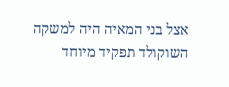אצל בני המאיה היה למשקה השוקולד תפקיד מיוחד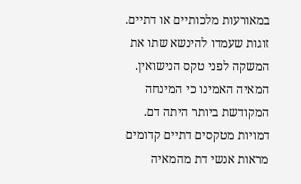במאורעות מלכותיים או דתיים. זוגות שעמדו להינשא שתו את המשקה לפני טקס הנישואין. המאיה האמינו כי המינחה המקודשת ביותר היתה דם. דמויות מטקסים דתיים קדומים מראות אנשי דת מהמאיה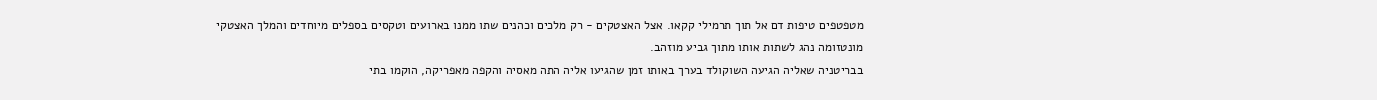מטפטפים טיפות דם אל תוך תרמילי קקאו. אצל האצטקים - רק מלכים וכהנים שתו ממנו בארועים וטקסים בספלים מיוחדים והמלך האצטקי מונטזומה נהג לשתות אותו מתוך גביע מוזהב.
בבריטניה שאליה הגיעה השוקולד בערך באותו זמן שהגיעו אליה התה מאסיה והקפה מאפריקה, הוקמו בתי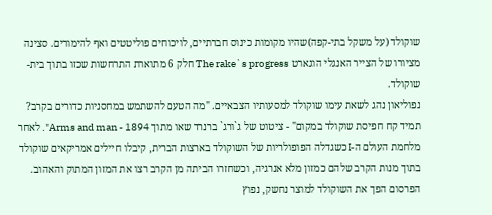שוקולד (על משקל בתי-קפה)שהיו מקומות כינוס חברתיים, לויכוחים פוליטטים ואף להימורים. סצינה מציורו של הצייר האנגלי הוגארט The rake`s progress חלק 6 מתוארת התרחשות שכזו בתוך בית-שוקולד.
נפוליאון נהג לשאת עימו שוקולד למסעותיו הצבאיים. "מה הטעם להשתמש במחסניות כדורים בקרב? תמיד קח חפיסת שוקולד במקום" - ציטוט של ג`ורג` ברנרד שאו מתוך Arms and man - 1894". לאחר מלחמת העולם ה-I כשגדלה הפופולריות של השוקולד בארצות הברית, קיבלו חיילים אמריקאים שוקולד בתוך מנות הקרב שלהם כמזון מלא אנרגיה, וכשחזרו הביתה מן הקרב רצו את המזון המתוק והאהוב. הפרסום הפך את השוקולד למוצר נחשק, נפוץ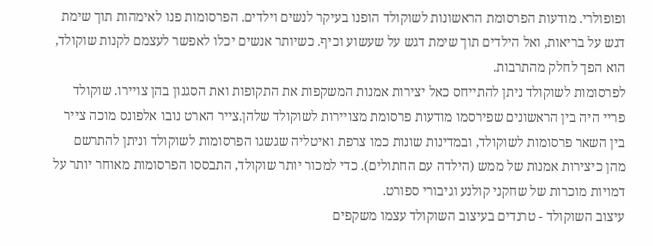ופופולרי. מודעות הפרסומת הראשונות לשוקולד הופנו בעיקר לנשים וילדים. הפרסומות פנו לאימהות תוך שימת דגש על בריאות, ואל הילדים תוך שימת דגש על שעשוע וכיף. כשיותר אנשים יכלו לאפשר לעצמם לקנות שוקולד, הוא הפך לחלק מהתרבות.
לפרסומות לשוקולד ניתן להתייחס כאל יצירות אמנות המשקפות את התקופות ואת הסגנון בהן צויירו. שוקולד פריי היה בין הראשונים שפירסמו מודעות פרסומת מצויירות לשוקולד שלהן.צייר הארט נובו אלפונס מוכה צייר בין השאר פרסומות לשוקולד, ובמדינות שונות כמו צרפת ואיטליה שגשגו הפרסומות לשוקולד וניתן להתרשם מהן כיצירות אמנות של ממש (הילדה עם החתולים). כדי למכור יותר שוקולד, התבססו הפרסומות מאוחר יותר על דמויות מוכרות של שחקני קולנע וגיבורי ספורט.
עיצוב השוקולד - טרנדים בעיצוב השוקולד עצמו משקפים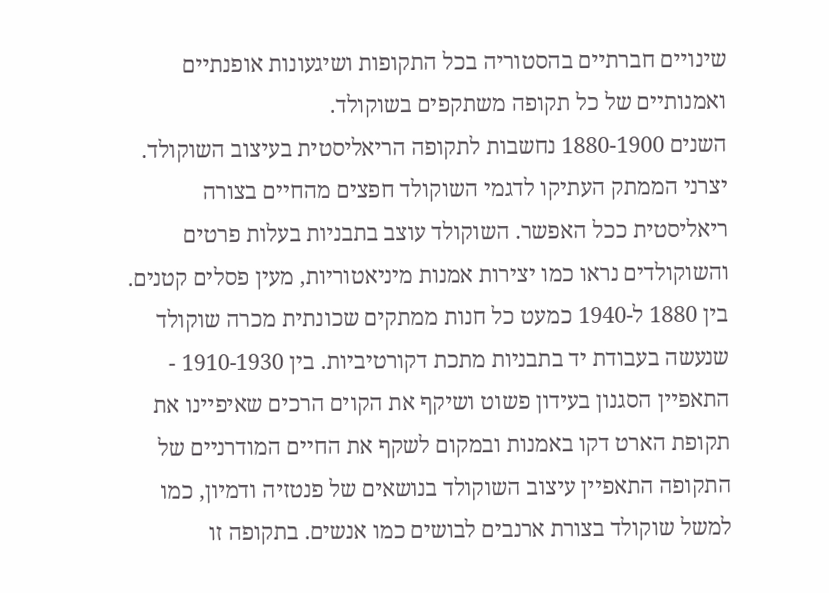שינויים חברתיים בהסטוריה בכל התקופות ושיגעונות אופנתיים ואמנותיים של כל תקופה משתקפים בשוקולד.
השנים 1880-1900 נחשבות לתקופה הריאליסטית בעיצוב השוקולד. יצרני הממתק העתיקו לדגמי השוקולד חפצים מהחיים בצורה ריאליסטית ככל האפשר. השוקולד עוצב בתבניות בעלות פרטים והשוקולדים נראו כמו יצירות אמנות מיניאטוריות, מעין פסלים קטנים. בין 1880 ל-1940 כמעט כל חנות ממתקים שכונתית מכרה שוקולד שנעשה בעבודת יד בתבניות מתכת דקורטיביות. בין 1910-1930 - התאפיין הסגנון בעידון פשוט ושיקף את הקוים הרכים שאיפיינו את תקופת הארט דקו באמנות ובמקום לשקף את החיים המודרניים של התקופה התאפיין עיצוב השוקולד בנושאים של פנטזיה ודמיון, כמו למשל שוקולד בצורת ארנבים לבושים כמו אנשים. בתקופה זו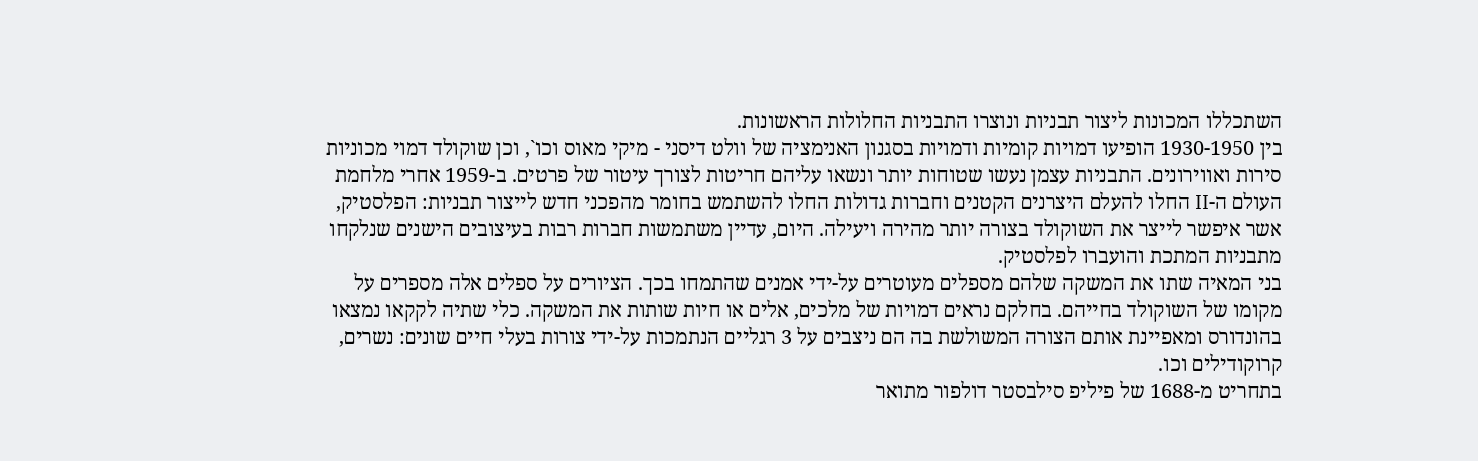השתכללו המכונות ליצור תבניות ונוצרו התבניות החלולות הראשונות.
בין 1930-1950 הופיעו דמויות קומיות ודמויות בסגנון האנימציה של וולט דיסני - מיקי מאוס וכו`, וכן שוקולד דמוי מכוניות סירות ואווירונים. התבניות עצמן נעשו שטוחות יותר ונשאו עליהם חריטות לצורך עיטור של פרטים. ב-1959 אחרי מלחמת העולם ה-II החלו להעלם היצרנים הקטנים וחברות גדולות החלו להשתמש בחומר מהפכני חדש לייצור תבניות: הפלסטיק, אשר איפשר לייצר את השוקולד בצורה יותר מהירה ויעילה. היום, עדיין משתמשות חברות רבות בעיצובים הישנים שנלקחו מתבניות המתכת והועברו לפלסטיק.
בני המאיה שתו את המשקה שלהם מספלים מעוטרים על-ידי אמנים שהתמחו בכך. הציורים על ספלים אלה מספרים על מקומו של השוקולד בחייהם. בחלקם נראים דמויות של מלכים, אלים או חיות שותות את המשקה. כלי שתיה לקקאו נמצאו בהונדורס ומאפיינת אותם הצורה המשולשת בה הם ניצבים על 3 רגליים הנתמכות על-ידי צורות בעלי חיים שונים: נשרים, קרוקודילים וכו.
בתחריט מ-1688 של פיליפ סילבסטר דולפור מתואר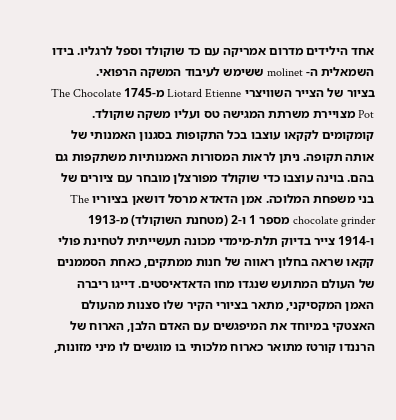אחד הילידים מדרום אמריקה עם כד שוקולד וספל לרגליו. בידו השמאלית ה- molinet ששימש לעיבוד המשקה הרפואי.
בציור של הצייר השוויצרי Liotard Etienne מ-1745 The Chocolate Pot מצויירת משרתת המגישה טס ועליו משקה שוקולד. קומקומים לקקאו עוצבו בכל התקופות בסגנון האמנותי של אותה תקופה. ניתן לראות המסורות האמנותיות משתקפות גם בהם. בוינה עוצבו כדי שוקולד מפורצלן מובחר עם ציורים של בני משפחת המלוכה. אמן הדאדא מרסל דושאן בציוריו The chocolate grinder מספר 1 ו-2 (מטחנת השוקולד) מ-1913 ו-1914 צייר בדיוק תלת-מימדי מכונה תעשייתית לטחינת פולי קקאו שראה בחלון ראווה של חנות ממתקים, כאחת הסממנים של העולם המתועש שנגדו מחו הדאדאיסטים. דייגו ריברה האמן המקסיקני, מתאר בציורי הקיר שלו סצנות מהעולם האצטקי במיוחד את המיפגשים עם האדם הלבן, הארוח של הרננדו קורטז מתואר כארוח מלכותי בו מוגשים לו מיני מזונות,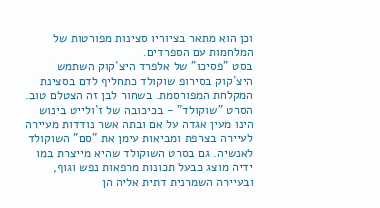וכן הוא מתאר בציוריו סצינות מפורטות של המלחמות עם הספרדים.
בסט "פסיכו" של אלפרד היצ`קוק השתמש היצ`קוק בסירופ שוקולד כתחליף לדם בסצינת המקלחת המפורסמת. בשחור לבן זה הצטלם טוב. הסרט "שוקולד" - בכיכובה של ז`ולייט בינוש הינו מעין אגדה על אם ובתה אשר נודדות מעיירה לעיירה בצרפת ומביאות עימן את "סם" השוקולד לאנשיה. גם בסרט השוקולד שהיא מייצרת במו ידיה מוצג כבעל תכונות מרפאות נפש וגוף, ובעיירה השמרנית דתית אליה הן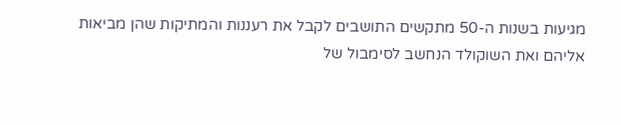מגיעות בשנות ה-50 מתקשים התושבים לקבל את רעננות והמתיקות שהן מביאות אליהם ואת השוקולד הנחשב לסימבול של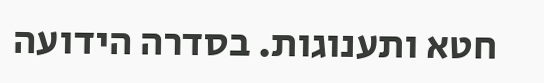חטא ותענוגות. בסדרה הידועה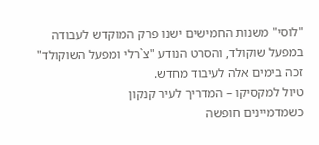"לוסי" משנות החמישים ישנו פרק המוקדש לעבודה במפעל שוקולד, והסרט הנודע "צ`רלי ומפעל השוקולד" זכה בימים אלה לעיבוד מחדש.
טיול למקסיקו – המדריך לעיר קנקון
כשמדמיינים חופשה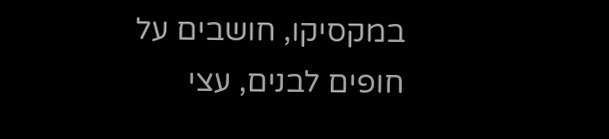במקסיקו, חושבים על חופים לבנים, עצי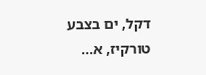דקל, ים בצבע טורקיז, א...